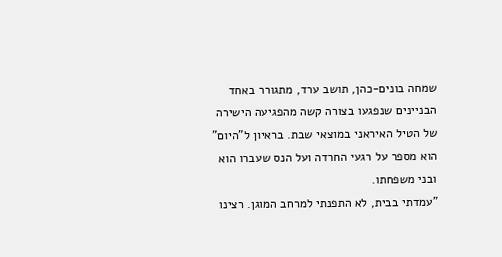שמחה בונים-כהן, תושב ערד, מתגורר באחד הבניינים שנפגעו בצורה קשה מהפגיעה הישירה של הטיל האיראני במוצאי שבת. בראיון ל"היום" הוא מספר על רגעי החרדה ועל הנס שעברו הוא ובני משפחתו.
"עמדתי בבית, לא התפנתי למרחב המוגן. רצינו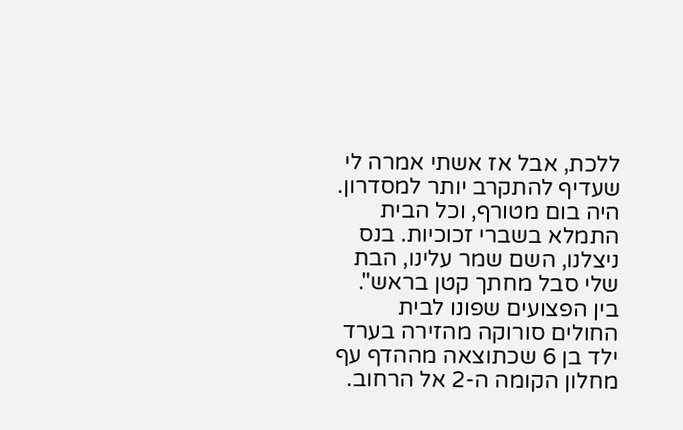ללכת, אבל אז אשתי אמרה לי שעדיף להתקרב יותר למסדרון. היה בום מטורף, וכל הבית התמלא בשברי זכוכיות. בנס ניצלנו, השם שמר עלינו, הבת שלי סבל מחתך קטן בראש".
בין הפצועים שפונו לבית החולים סורוקה מהזירה בערד ילד בן 6 שכתוצאה מההדף עף מחלון הקומה ה-2 אל הרחוב.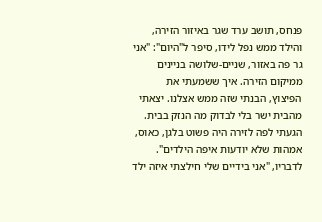פנחס, תושב ערד שגר באיזור הזירה, והילד ממש נפל לידו, סיפר ל"היום": "אני גר פה באזור, שניים-שלושה בניינים ממיקום הזירה. איך ששמעתי את הפיצוץ, הבנתי שזה ממש אצלנו. יצאתי מהבית ישר בלי לבדוק מה הנזק בבית. הגעתי לפה לזירה היה פשוט בלגן, כאוס, אמהות שלא יודעות איפה הילדים".
לדבריו, "אני בידיים שלי חילצתי איזה ילד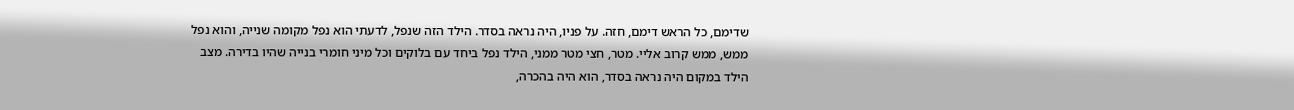שדימם, כל הראש דימם, חזה. על פניו, היה נראה בסדר. הילד הזה שנפל, לדעתי הוא נפל מקומה שנייה, והוא נפל ממש, ממש קרוב אליי. מטר, חצי מטר ממני, הילד נפל ביחד עם בלוקים וכל מיני חומרי בנייה שהיו בדירה. מצב הילד במקום היה נראה בסדר, הוא היה בהכרה,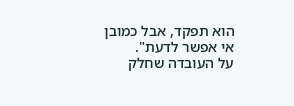הוא תפקד, אבל כמובן אי אפשר לדעת".
על העובדה שחלק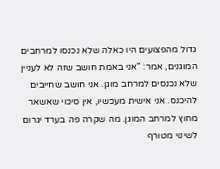גדול מהפצועים היו כאלה שלא נכנסו למרחבים המוגנים, אמר: "אני באמת חושב שזה לא לעניין שלא נכנסים למרחב מוגן. אני חושב שחייבים להיכנס. אני אישית מעכשיו, אין סיכוי שאשאר מחוץ למרחב המוגן. מה שקרה פה בערד יגרום לשינוי מטורף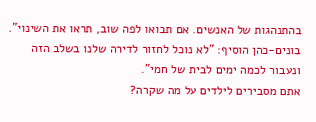בהתנהגות של האנשים. אם תבואו לפה שוב, תראו את השינוי".
בונים-כהן הוסיף: "לא נוכל לחזור לדירה שלנו בשלב הזה ונעבור לכמה ימים לבית של חמי".
אתם מסבירים לילדים על מה שקרה?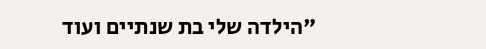"הילדה שלי בת שנתיים ועוד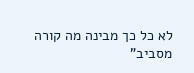לא כל כך מבינה מה קורה מסביב"